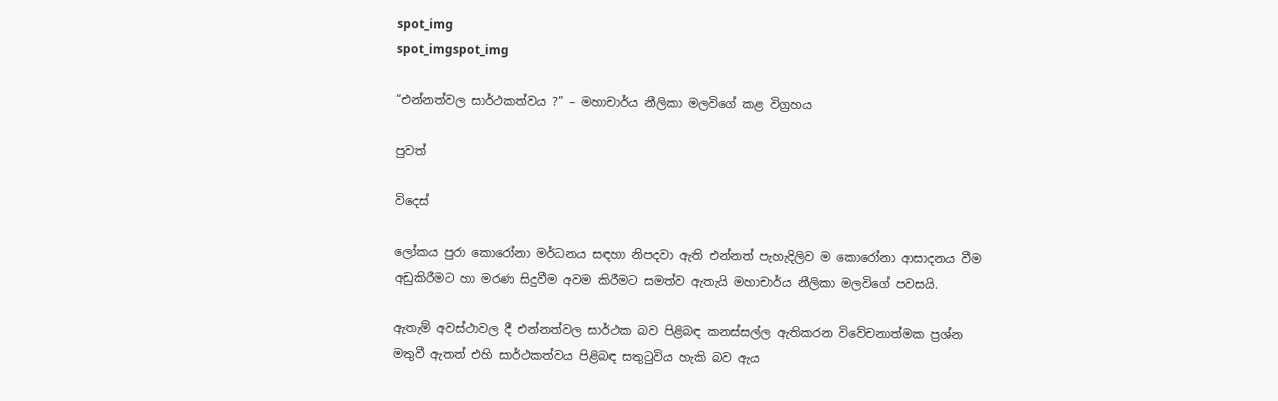spot_img
spot_imgspot_img

“එන්නත්වල සාර්ථකත්වය ?” – මහාචාර්ය නීලිකා මලවිගේ කළ විග්‍රහය

පුවත්

විදෙස්

ලෝකය පුරා කොරෝනා මර්ධනය සඳහා නිපදවා ඇති එන්නත් පැහැදිලිව ම කොරෝනා ආසාදනය වීම අඩුකිරීමට හා මරණ සිදුවීම අවම කිරීමට සමත්ව ඇතැයි මහාචාර්ය නීලිකා මලවිගේ පවසයි.

ඇතැම් අවස්ථාවල දී එන්නත්වල සාර්ථක බව පිළිබඳ කනස්සල්ල ඇතිකරන විවේචනාත්මක ප්‍රශ්න මතුවී ඇතත් එහි සාර්ථකත්වය පිළිබඳ සතුටුවිය හැකි බව ඇය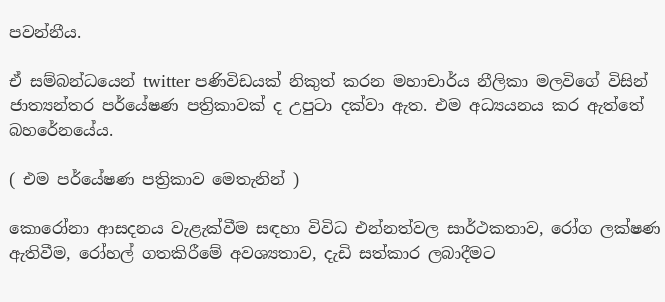පවන්නීය.

ඒ සම්බන්ධයෙන් twitter පණිවිඩයක් නිකුත් කරන මහාචාර්ය නීලිකා මලවිගේ විසින් ජාත්‍යන්තර පර්යේෂණ පත්‍රිකාවක් ද උපුටා දක්වා ඇත. එම අධ්‍යයනය කර ඇත්තේ බහරේනයේය.

( එම පර්යේෂණ පත්‍රිකාව මෙතැනින් )

කොරෝනා ආසදනය වැළැක්වීම සඳහා විවිධ එන්නත්වල සාර්ථකතාව, රෝග ලක්ෂණ ඇතිවීම, රෝහල් ගතකිරීමේ අවශ්‍යතාව, දැඩි සත්කාර ලබාදීමට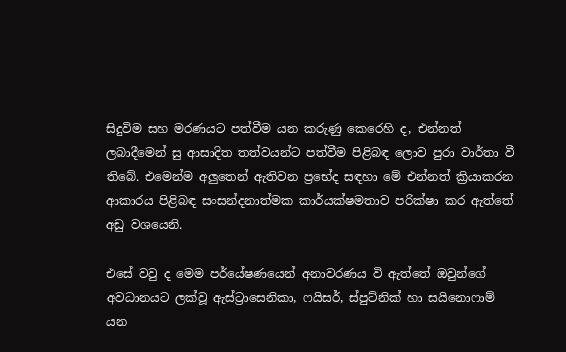සිදුවිම සහ මරණයට පත්වීම යන කරුණු කෙරෙහි ද, එන්නත් ලබාදීමෙන් සු ආසාදිත තත්වයන්ට පත්වීම පිළිබඳ ලොව පුරා වාර්තා වී තිබේ. එමෙන්ම අලුතෙන් ඇතිවන ප්‍රභේද සඳහා මේ එන්නත් ක්‍රියාකරන ආකාරය පිළිබඳ සංසන්දනාත්මක කාර්යක්ෂමතාව පරික්ෂා කර ඇත්තේ අඩු වශයෙනි.

එසේ වවු ද මෙම පර්යේෂණයෙන් අනාවරණය වි ඇත්තේ ඔවුන්ගේ අවධානයට ලක්වූ ඇස්ට්‍රාසෙනිකා, ෆයිසර්, ස්පුට්නික් හා සයිනොෆාම් යන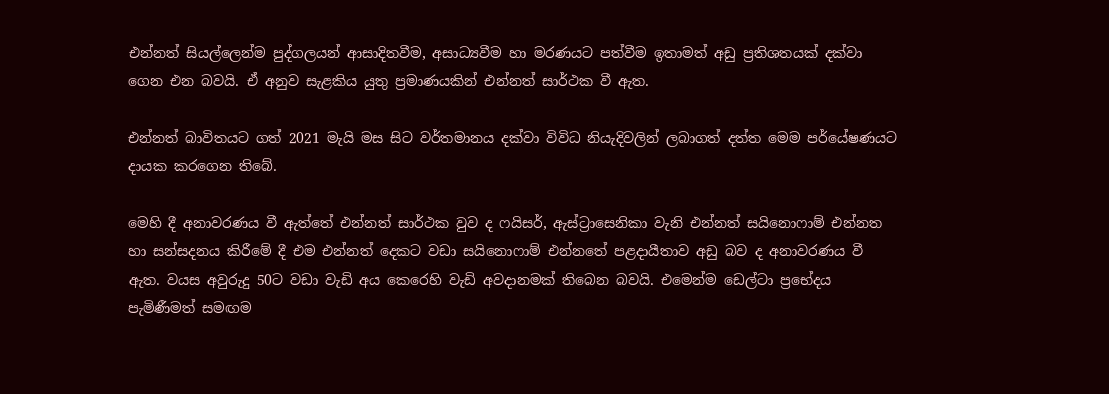එන්නත් සියල්ලෙන්ම පුද්ගලයන් ආසාදිතවීම, අසාධ්‍යවීම හා මරණයට පත්වීම ඉතාමත් අඩු ප්‍රතිශතයක් දක්වා ගෙන එන බවයි. ඒ අනුව සැළකිය යුතු ප්‍රමාණයකින් එන්නත් සාර්ථක වී ඇත.

එන්නත් බාවිතයට ගත් 2021 මැයි මස සිට වර්තමානය දක්වා විවිධ නියැදිවලින් ලබාගත් දත්ත මෙම පර්යේෂණයට දායක කරගෙන තිබේ.

මෙහි දී අනාවරණය වී ඇත්තේ එන්නත් සාර්ථක වුව ද ෆයිසර්, ඇස්ට්‍රාසෙනිකා වැනි එන්නත් සයිනොෆාම් එන්නත හා සන්සදනය කිරීමේ දී එම එන්නත් දෙකට වඩා සයිනොෆාම් එන්නතේ පළදායීතාව අඩු බව ද අනාවරණය වී ඇත. වයස අවුරුදු 50ට වඩා වැඩි අය කෙරෙහි වැඩි අවදානමක් තිබෙන බවයි. එමෙන්ම ඩෙල්ටා ප්‍රභේදය පැමිණීමත් සමඟම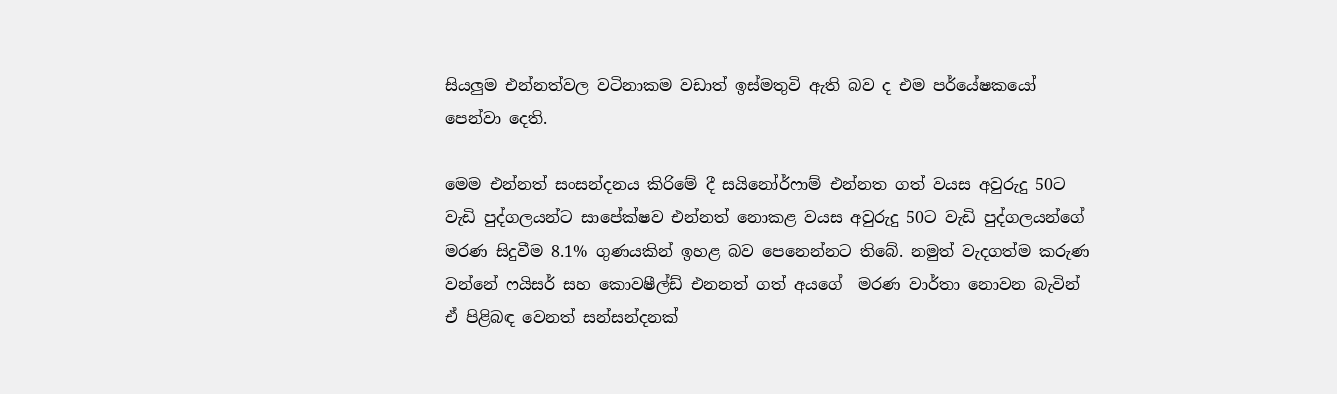සියලුම එන්නත්වල වටිනාකම වඩාත් ඉස්මතුවි ඇති බව ද එම පර්යේෂකයෝ පෙන්වා දෙති.

මෙම එන්නත් සංසන්දනය කිරිමේ දී සයිනෝර්ෆාම් එන්නත ගත් වයස අවුරුදු 50ට වැඩි පුද්ගලයන්ට සාපේක්ෂව එන්නත් නොකළ වයස අවුරුදු 50ට වැඩි පුද්ගලයන්ගේ මරණ සිදුවීම 8.1% ගුණයකින් ඉහළ බව පෙනෙන්නට තිබේ. නමුත් වැදගත්ම කරුණ වන්නේ ෆයිසර් සහ කොවෂීල්ඩ් එනනත් ගත් අයගේ  මරණ වාර්තා නොවන බැවින් ඒ පිළිබඳ වෙනත් සන්සන්දනක්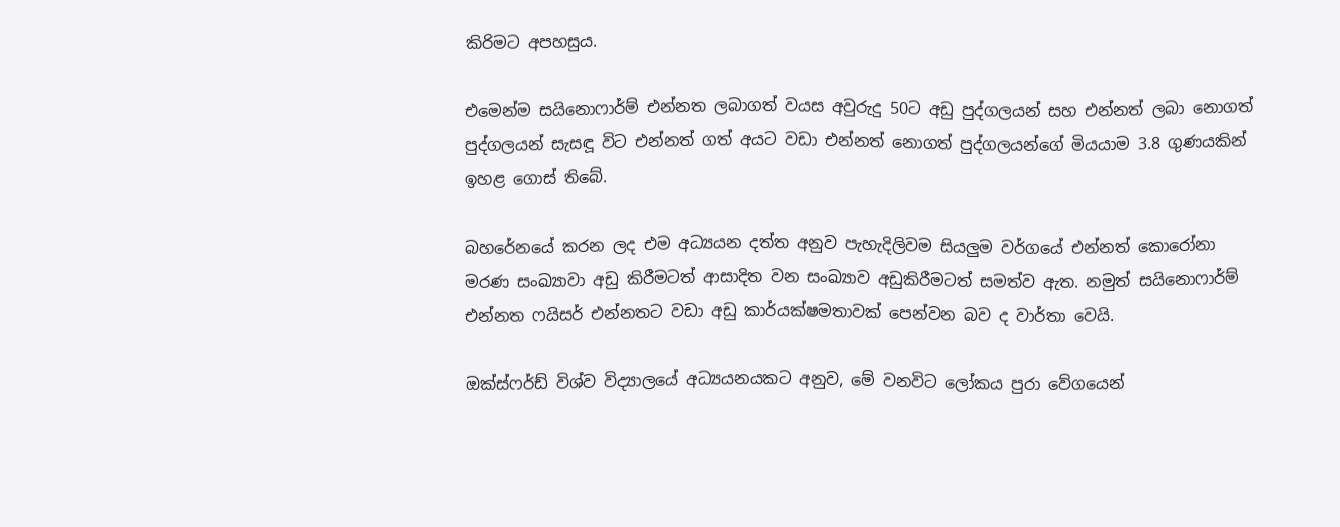කිරිමට අපහසුය.

එමෙන්ම සයිනොෆාර්ම් එන්නත ලබාගත් වයස අවුරුදු 50ට අඩු පුද්ගලයන් සහ එන්නත් ලබා නොගත් පුද්ගලයන් සැසඳූ විට එන්නත් ගත් අයට වඩා එන්නත් නොගත් පුද්ගලයන්ගේ මියයාම 3.8 ගුණයකින් ඉහළ ගොස් තිබේ.

බහරේනයේ කරන ලද එම අධ්‍යයන දත්ත අනුව පැහැදිලිවම සියලුම වර්ගයේ එන්නත් කොරෝනා මරණ සංඛ්‍යාවා අඩු කිරීමටත් ආසාදිත වන සංඛ්‍යාව අඩුකිරීමටත් සමත්ව ඇත. නමුත් සයිනොෆාර්ම් එන්නත ෆයිසර් එන්නතට වඩා අඩු කාර්යක්ෂමතාවක් පෙන්වන බව ද වාර්තා වෙයි.

ඔක්ස්ෆර්ඩ් විශ්ව විද්‍යාලයේ අධ්‍යයනයකට අනුව, මේ වනවිට ලෝකය පුරා වේගයෙන්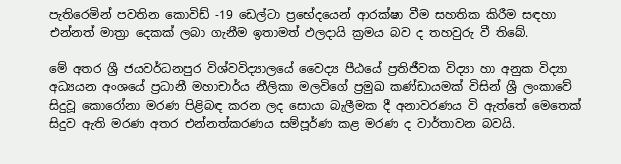පැතිරෙමින් පවතින කොවිඩ් -19 ඩෙල්ටා ප්‍රභේදයෙන් ආරක්ෂා වීම සහතික කිරීම සඳහා එන්නත් මාත්‍රා දෙකක් ලබා ගැනීම ඉතාමත් ඵලදායි ක්‍රමය බව ද තහවුරු වී තිබේ.

මේ අතර ශ්‍රී ජයවර්ධනපුර විශ්වවිද්‍යාලයේ වෛද්‍ය පීඨයේ ප්‍රතිජීවක විද්‍යා හා අනුක විද්‍යා අධ්‍යයන අංශයේ ප්‍රධානී මහාචාර්ය නීලිකා මලවිගේ ප්‍රමුඛ කණ්ඩායමක් විසින් ශ්‍රී ලංකාවේ සිදුවූ කො‍රෝනා මරණ පිළිබඳ කරන ලද සොයා බැලීමක දී අනාවරණය වි ඇත්තේ මෙතෙක් සිදුව ඇති මරණ අතර එන්නත්කරණය සම්පූර්ණ කළ මරණ ද වාර්තාවන බවයි.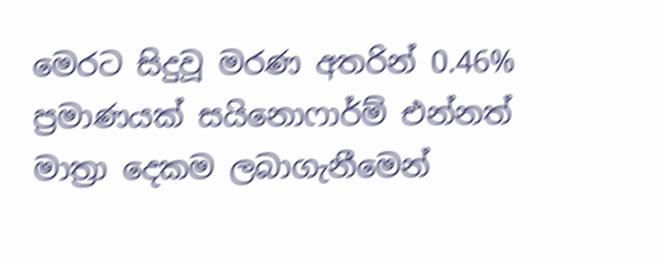මෙරට සිදුවූ මරණ අතරින් 0.46% ප්‍රමාණයක් සයිනොෆාර්ම් එන්නත් මාත්‍රා දෙකම ලබාගැනීමෙන්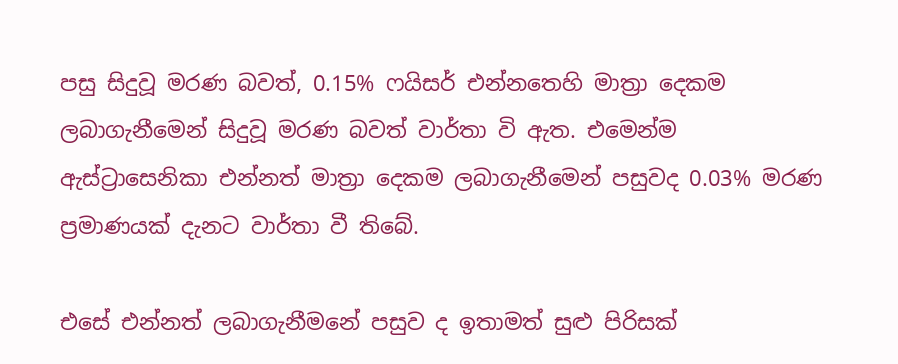පසු සිදුවූ මරණ බවත්, 0.15% ෆයිසර් එන්නතෙහි මාත්‍රා දෙකම ලබාගැනීමෙන් සිදුවූ මරණ බවත් වාර්තා වි ඇත. එමෙන්ම ඇස්ට්‍රාසෙනිකා එන්නත් මාත්‍රා දෙකම ලබාගැනීමෙන් පසුවද 0.03% මරණ ප්‍රමාණයක් දැනට වාර්තා වී තිබේ.

එසේ එන්නත් ලබාගැනීමනේ පසුව ද ඉතාමත් සුළු පිරිසක්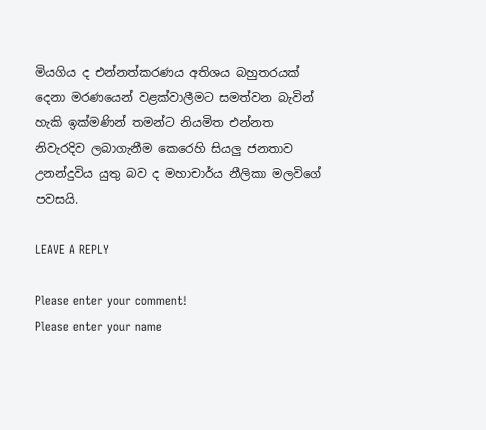මියගිය ද එන්නත්කරණය අතිශය බහුතරයක් දෙනා මරණයෙන් වළක්වාලීමට සමත්වන බැවින් හැකි ඉක්මණින් තමන්ට නියමිත එන්නත නිවැරදිව ලබාගැනීම කෙරෙහි සියලු ජනතාව උනන්දුවිය යුතු බව ද මහාචාර්ය නීලිකා මලවිගේ පවසයි.

LEAVE A REPLY

Please enter your comment!
Please enter your name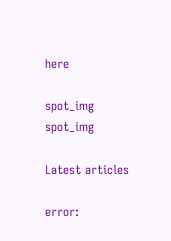here

spot_img
spot_img

Latest articles

error: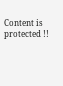Content is protected !!